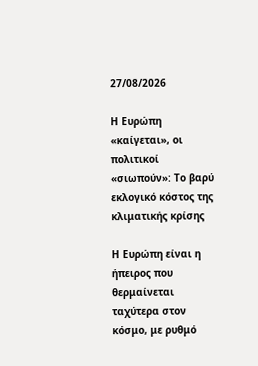27/08/2026

Η Ευρώπη «καίγεται», οι πολιτικοί «σιωπούν»: Το βαρύ εκλογικό κόστος της κλιματικής κρίσης

Η Ευρώπη είναι η ήπειρος που θερμαίνεται ταχύτερα στον κόσμο, με ρυθμό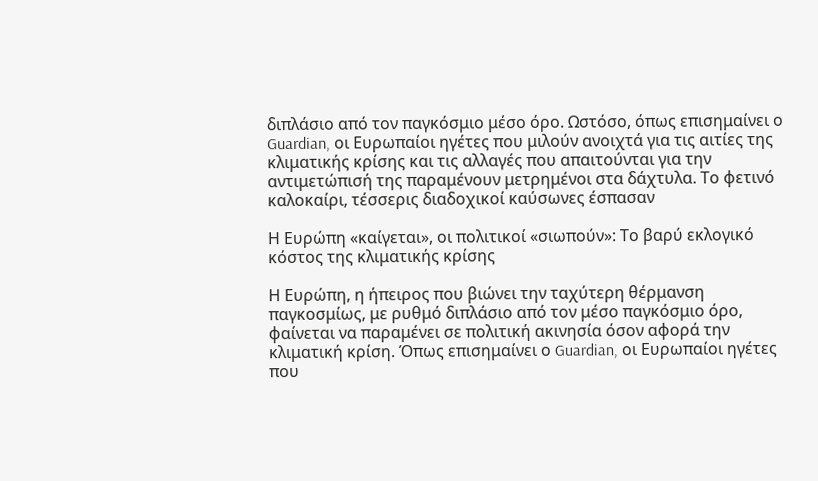διπλάσιο από τον παγκόσμιο μέσο όρο. Ωστόσο, όπως επισημαίνει ο Guardian, οι Ευρωπαίοι ηγέτες που μιλούν ανοιχτά για τις αιτίες της κλιματικής κρίσης και τις αλλαγές που απαιτούνται για την αντιμετώπισή της παραμένουν μετρημένοι στα δάχτυλα. Το φετινό καλοκαίρι, τέσσερις διαδοχικοί καύσωνες έσπασαν

Η Ευρώπη «καίγεται», οι πολιτικοί «σιωπούν»: Το βαρύ εκλογικό κόστος της κλιματικής κρίσης

Η Ευρώπη, η ήπειρος που βιώνει την ταχύτερη θέρμανση παγκοσμίως, με ρυθμό διπλάσιο από τον μέσο παγκόσμιο όρο, φαίνεται να παραμένει σε πολιτική ακινησία όσον αφορά την κλιματική κρίση. Όπως επισημαίνει ο Guardian, οι Ευρωπαίοι ηγέτες που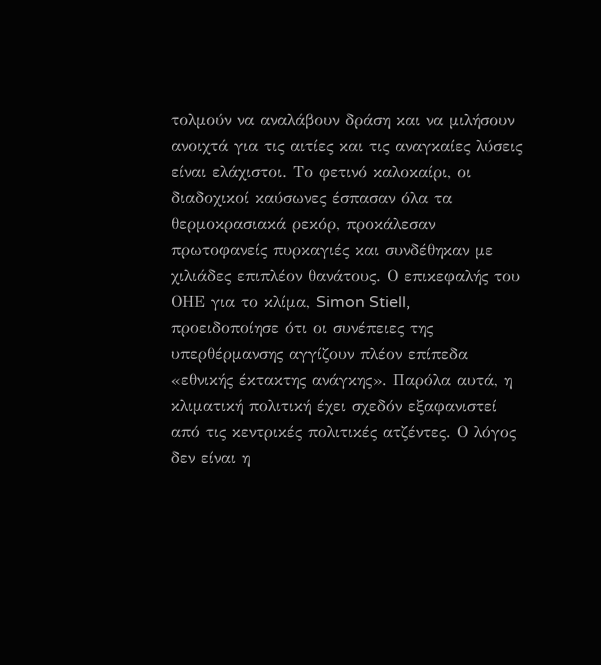τολμούν να αναλάβουν δράση και να μιλήσουν ανοιχτά για τις αιτίες και τις αναγκαίες λύσεις είναι ελάχιστοι. Το φετινό καλοκαίρι, οι διαδοχικοί καύσωνες έσπασαν όλα τα θερμοκρασιακά ρεκόρ, προκάλεσαν πρωτοφανείς πυρκαγιές και συνδέθηκαν με χιλιάδες επιπλέον θανάτους. Ο επικεφαλής του ΟΗΕ για το κλίμα, Simon Stiell, προειδοποίησε ότι οι συνέπειες της υπερθέρμανσης αγγίζουν πλέον επίπεδα «εθνικής έκτακτης ανάγκης». Παρόλα αυτά, η κλιματική πολιτική έχει σχεδόν εξαφανιστεί από τις κεντρικές πολιτικές ατζέντες. Ο λόγος δεν είναι η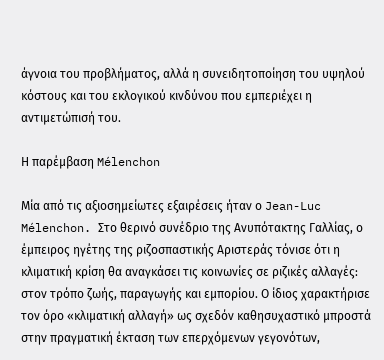άγνοια του προβλήματος, αλλά η συνειδητοποίηση του υψηλού κόστους και του εκλογικού κινδύνου που εμπεριέχει η αντιμετώπισή του.

Η παρέμβαση Mélenchon

Μία από τις αξιοσημείωτες εξαιρέσεις ήταν ο Jean-Luc Mélenchon. Στο θερινό συνέδριο της Ανυπότακτης Γαλλίας, ο έμπειρος ηγέτης της ριζοσπαστικής Αριστεράς τόνισε ότι η κλιματική κρίση θα αναγκάσει τις κοινωνίες σε ριζικές αλλαγές: στον τρόπο ζωής, παραγωγής και εμπορίου. Ο ίδιος χαρακτήρισε τον όρο «κλιματική αλλαγή» ως σχεδόν καθησυχαστικό μπροστά στην πραγματική έκταση των επερχόμενων γεγονότων,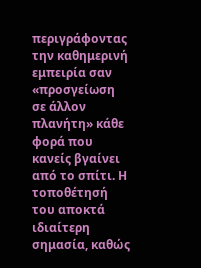περιγράφοντας την καθημερινή εμπειρία σαν «προσγείωση σε άλλον πλανήτη» κάθε φορά που κανείς βγαίνει από το σπίτι. Η τοποθέτησή του αποκτά ιδιαίτερη σημασία, καθώς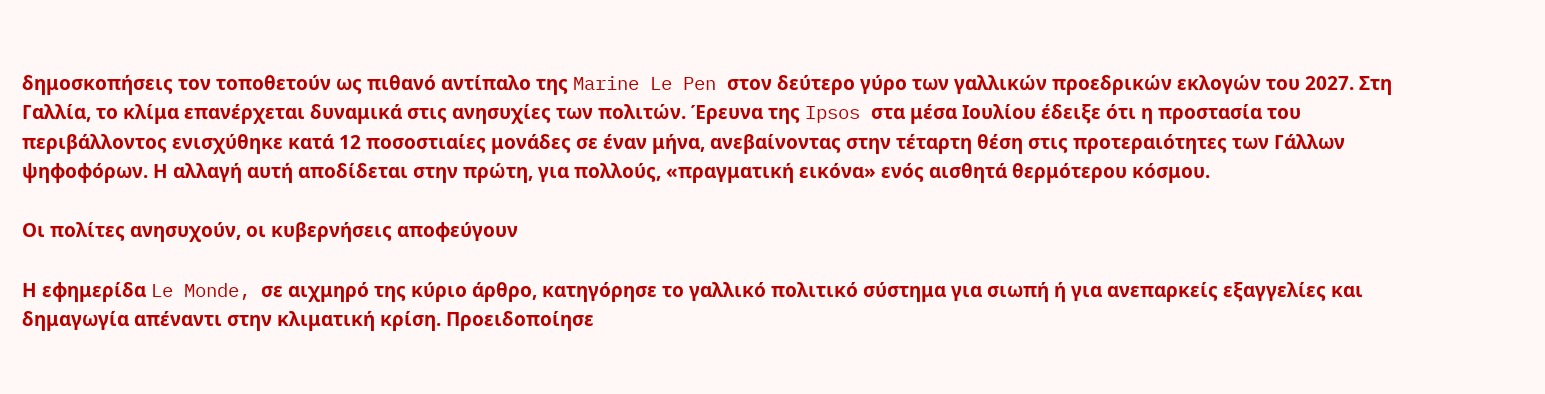δημοσκοπήσεις τον τοποθετούν ως πιθανό αντίπαλο της Marine Le Pen στον δεύτερο γύρο των γαλλικών προεδρικών εκλογών του 2027. Στη Γαλλία, το κλίμα επανέρχεται δυναμικά στις ανησυχίες των πολιτών. Έρευνα της Ipsos στα μέσα Ιουλίου έδειξε ότι η προστασία του περιβάλλοντος ενισχύθηκε κατά 12 ποσοστιαίες μονάδες σε έναν μήνα, ανεβαίνοντας στην τέταρτη θέση στις προτεραιότητες των Γάλλων ψηφοφόρων. Η αλλαγή αυτή αποδίδεται στην πρώτη, για πολλούς, «πραγματική εικόνα» ενός αισθητά θερμότερου κόσμου.

Οι πολίτες ανησυχούν, οι κυβερνήσεις αποφεύγουν

Η εφημερίδα Le Monde, σε αιχμηρό της κύριο άρθρο, κατηγόρησε το γαλλικό πολιτικό σύστημα για σιωπή ή για ανεπαρκείς εξαγγελίες και δημαγωγία απέναντι στην κλιματική κρίση. Προειδοποίησε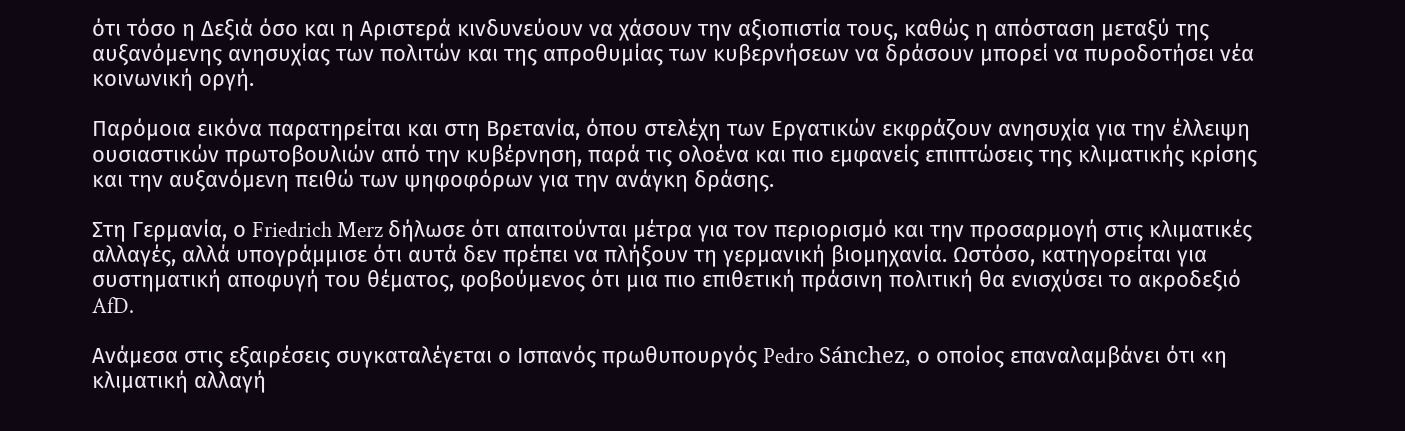ότι τόσο η Δεξιά όσο και η Αριστερά κινδυνεύουν να χάσουν την αξιοπιστία τους, καθώς η απόσταση μεταξύ της αυξανόμενης ανησυχίας των πολιτών και της απροθυμίας των κυβερνήσεων να δράσουν μπορεί να πυροδοτήσει νέα κοινωνική οργή.

Παρόμοια εικόνα παρατηρείται και στη Βρετανία, όπου στελέχη των Εργατικών εκφράζουν ανησυχία για την έλλειψη ουσιαστικών πρωτοβουλιών από την κυβέρνηση, παρά τις ολοένα και πιο εμφανείς επιπτώσεις της κλιματικής κρίσης και την αυξανόμενη πειθώ των ψηφοφόρων για την ανάγκη δράσης.

Στη Γερμανία, ο Friedrich Merz δήλωσε ότι απαιτούνται μέτρα για τον περιορισμό και την προσαρμογή στις κλιματικές αλλαγές, αλλά υπογράμμισε ότι αυτά δεν πρέπει να πλήξουν τη γερμανική βιομηχανία. Ωστόσο, κατηγορείται για συστηματική αποφυγή του θέματος, φοβούμενος ότι μια πιο επιθετική πράσινη πολιτική θα ενισχύσει το ακροδεξιό AfD.

Ανάμεσα στις εξαιρέσεις συγκαταλέγεται ο Ισπανός πρωθυπουργός Pedro Sánchez, ο οποίος επαναλαμβάνει ότι «η κλιματική αλλαγή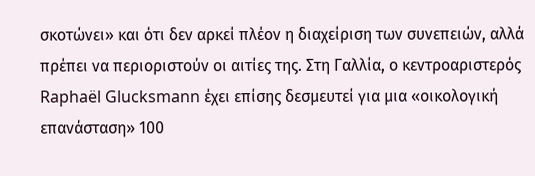σκοτώνει» και ότι δεν αρκεί πλέον η διαχείριση των συνεπειών, αλλά πρέπει να περιοριστούν οι αιτίες της. Στη Γαλλία, ο κεντροαριστερός Raphaël Glucksmann έχει επίσης δεσμευτεί για μια «οικολογική επανάσταση» 100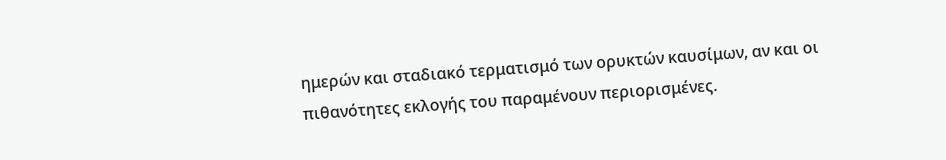ημερών και σταδιακό τερματισμό των ορυκτών καυσίμων, αν και οι πιθανότητες εκλογής του παραμένουν περιορισμένες.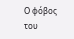Ο φόβος του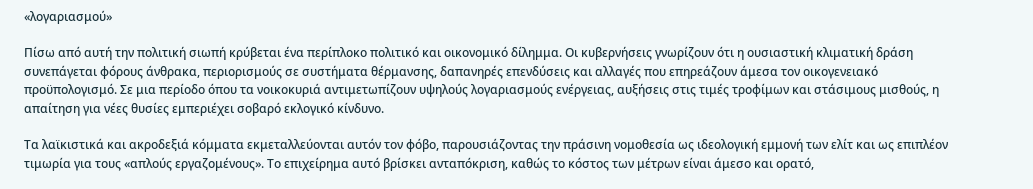«λογαριασμού»

Πίσω από αυτή την πολιτική σιωπή κρύβεται ένα περίπλοκο πολιτικό και οικονομικό δίλημμα. Οι κυβερνήσεις γνωρίζουν ότι η ουσιαστική κλιματική δράση συνεπάγεται φόρους άνθρακα, περιορισμούς σε συστήματα θέρμανσης, δαπανηρές επενδύσεις και αλλαγές που επηρεάζουν άμεσα τον οικογενειακό προϋπολογισμό. Σε μια περίοδο όπου τα νοικοκυριά αντιμετωπίζουν υψηλούς λογαριασμούς ενέργειας, αυξήσεις στις τιμές τροφίμων και στάσιμους μισθούς, η απαίτηση για νέες θυσίες εμπεριέχει σοβαρό εκλογικό κίνδυνο.

Τα λαϊκιστικά και ακροδεξιά κόμματα εκμεταλλεύονται αυτόν τον φόβο, παρουσιάζοντας την πράσινη νομοθεσία ως ιδεολογική εμμονή των ελίτ και ως επιπλέον τιμωρία για τους «απλούς εργαζομένους». Το επιχείρημα αυτό βρίσκει ανταπόκριση, καθώς το κόστος των μέτρων είναι άμεσο και ορατό,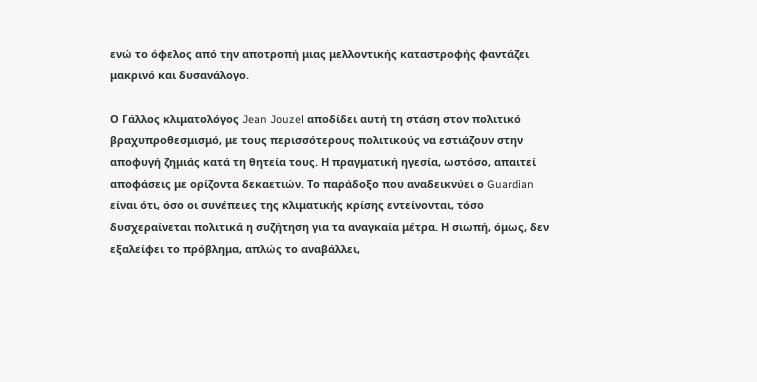ενώ το όφελος από την αποτροπή μιας μελλοντικής καταστροφής φαντάζει μακρινό και δυσανάλογο.

Ο Γάλλος κλιματολόγος Jean Jouzel αποδίδει αυτή τη στάση στον πολιτικό βραχυπροθεσμισμό, με τους περισσότερους πολιτικούς να εστιάζουν στην αποφυγή ζημιάς κατά τη θητεία τους. Η πραγματική ηγεσία, ωστόσο, απαιτεί αποφάσεις με ορίζοντα δεκαετιών. Το παράδοξο που αναδεικνύει ο Guardian είναι ότι, όσο οι συνέπειες της κλιματικής κρίσης εντείνονται, τόσο δυσχεραίνεται πολιτικά η συζήτηση για τα αναγκαία μέτρα. Η σιωπή, όμως, δεν εξαλείφει το πρόβλημα, απλώς το αναβάλλει,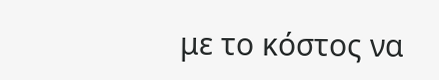με το κόστος να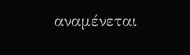αναμένεται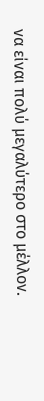να είναι πολύ μεγαλύτερο στο μέλλον.